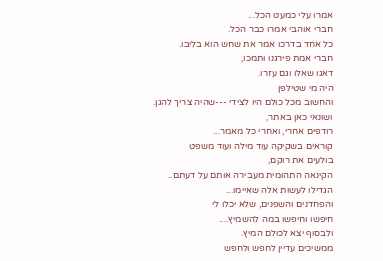אמרו עלי כמעט הכל...
חברי אוהבי אמרו כבר הכל.
כל אחד בדרכו אמר את שחש הוא בליבו.
חברי אמת פירגנו ותמכו,
דאגו שאלו וגם עזרו.
היה מי שטילפן
והחשוב מכל כולם היו לצידי ---שהיה צריך להגן.
ושונאי כאן באתר,
רודפים אחרי, ואחרי כל מאמר...
קוראים בשקיקה עוד מילה ועוד משפט
בולעים את רוקם,
הקינאה התהומית מעבירה אותם על דעתם..
הגדילו לעשות אלה שאיימו...
והפחדנים והשפנים, שלא יכלו לי
חיפשו וחיפשו במה להשמיץ....
ולבסוף יצא לכולם המיץ.
ממשיכים עדיין לחפש ולחפש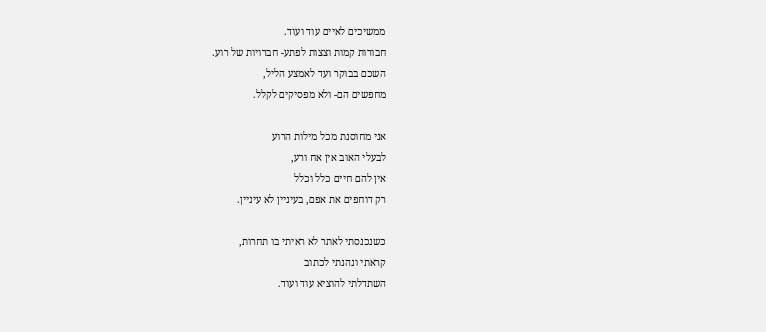ממשיכים לאיים עוד ועוד.
חבורות קמות וצצות לפתע- חברויות של רוע.
השכם בבוקר ועד לאמצע הליל,
מחפשים הם- ולא מפסיקים לקלל.

אני מחוסנת מכל מילות הרוע
לבעלי האוב אין אח ורע,
אין להם חיים כלל וכלל
רק דוחפים את אפם, בעיניין לא עיניין.

כשנכנסתי לאתר לא ראיתי בו תחרות,
קראתי ונהנתי לכתוב
השתדלתי להוציא עוד ועוד.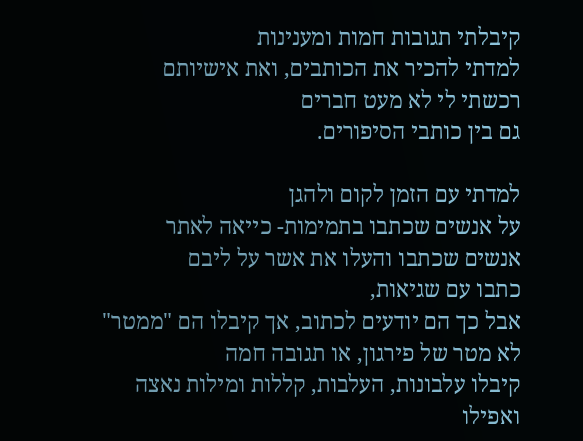קיבלתי תגובות חמות ומענינות
למדתי להכיר את הכותבים, ואת אישיותם
רכשתי לי לא מעט חברים
גם בין כותבי הסיפורים.

למדתי עם הזמן לקום ולהגן
על אנשים שכתבו בתמימות- כייאה לאתר
אנשים שכתבו והעלו את אשר על ליבם
כתבו עם שגיאות,
אבל כך הם יודעים לכתוב, אך קיבלו הם "ממטר"
לא מטר של פירגון, או תגובה חמה
קיבלו עלבונות, העלבות, קללות ומילות נאצה
ואפילו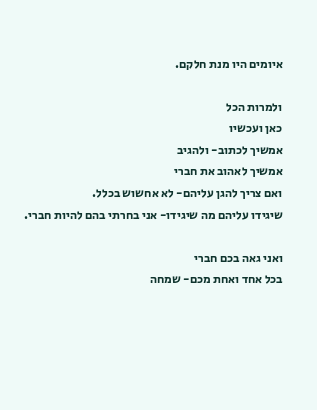איומים היו מנת חלקם.

ולמרות הכל
כאן ועכשיו
אמשיך לכתוב- ולהגיב
אמשיך לאהוב את חברי
ואם צריך להגן עליהם- לא אחשוש בכלל.
שיגידו עליהם מה שיגידו- אני בחרתי בהם להיות חברי.

ואני גאה בכם חברי
בכל אחד ואחת מכם- שמחה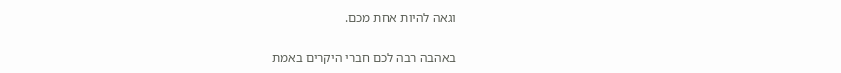וגאה להיות אחת מכם.

באהבה רבה לכם חברי היקרים באמת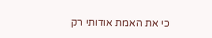כי את האמת אודותי רק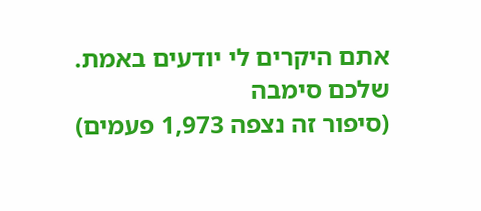אתם היקרים לי יודעים באמת.
שלכם סימבה
(סיפור זה נצפה 1,973 פעמים)